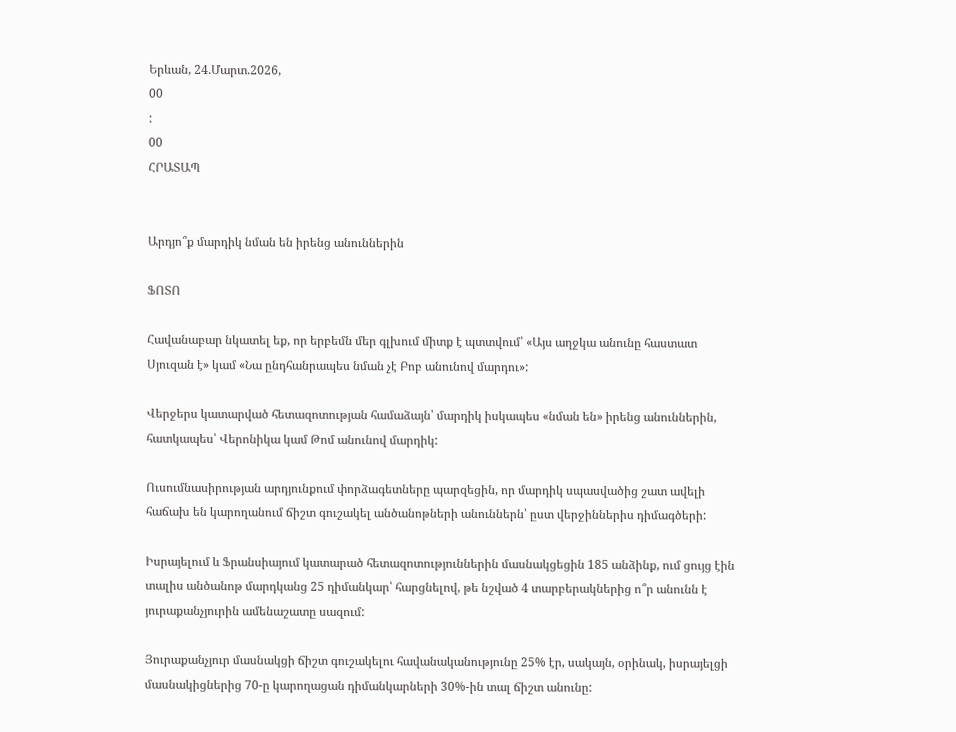Երևան, 24.Մարտ.2026,
00
:
00
ՀՐԱՏԱՊ


Արդյո՞ք մարդիկ նման են իրենց անուններին

ՖՈՏՈ

Հավանաբար նկատել եք, որ երբեմն մեր գլխում միտք է պտտվում՝ «Այս աղջկա անունը հաստատ Սյուզան է» կամ «Նա ընդհանրապես նման չէ Բոբ անունով մարդու»:

Վերջերս կատարված հետազոտության համաձայն՝ մարդիկ իսկապես «նման են» իրենց անուններին, հատկապես՝ Վերոնիկա կամ Թոմ անունով մարդիկ:

Ուսումնասիրության արդյունքում փորձագետները պարզեցին, որ մարդիկ սպասվածից շատ ավելի հաճախ են կարողանում ճիշտ գուշակել անծանոթների անուններն՝ ըստ վերջիններիս դիմագծերի:

Իսրայելում և Ֆրանսիայում կատարած հետազոտություններին մասնակցեցին 185 անձինք, ում ցույց էին տալիս անծանոթ մարդկանց 25 դիմանկար՝ հարցնելով, թե նշված 4 տարբերակներից ո՞ր անունն է յուրաքանչյուրին ամենաշատը սազում:

Յուրաքանչյուր մասնակցի ճիշտ գուշակելու հավանականությունը 25% էր, սակայն, օրինակ, իսրայելցի մասնակիցներից 70-ը կարողացան դիմանկարների 30%-ին տալ ճիշտ անունը: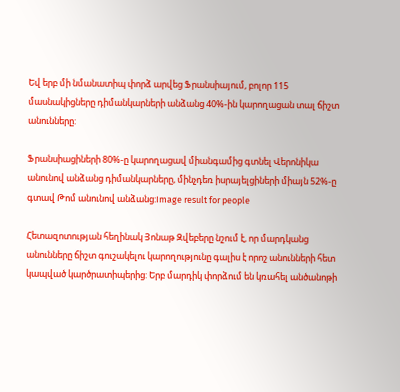Եվ երբ մի նմանատիպ փորձ արվեց Ֆրանսիայում, բոլոր 115 մասնակիցները դիմանկարների անձանց 40%-ին կարողացան տալ ճիշտ անունները:

Ֆրանսիացիների 80%-ը կարողացավ միանգամից գտնել Վերոնիկա անունով անձանց դիմանկարները, մինչդեռ իսրայելցիների միայն 52%-ը գտավ Թոմ անունով անձանց:Image result for people

Հետազոտության հեղինակ Յոնաթ Զվեբերը նշում է, որ մարդկանց անունները ճիշտ գուշակելու կարողությունը գալիս է որոշ անունների հետ կապված կարծրատիպերից: Երբ մարդիկ փորձում են կռահել անծանոթի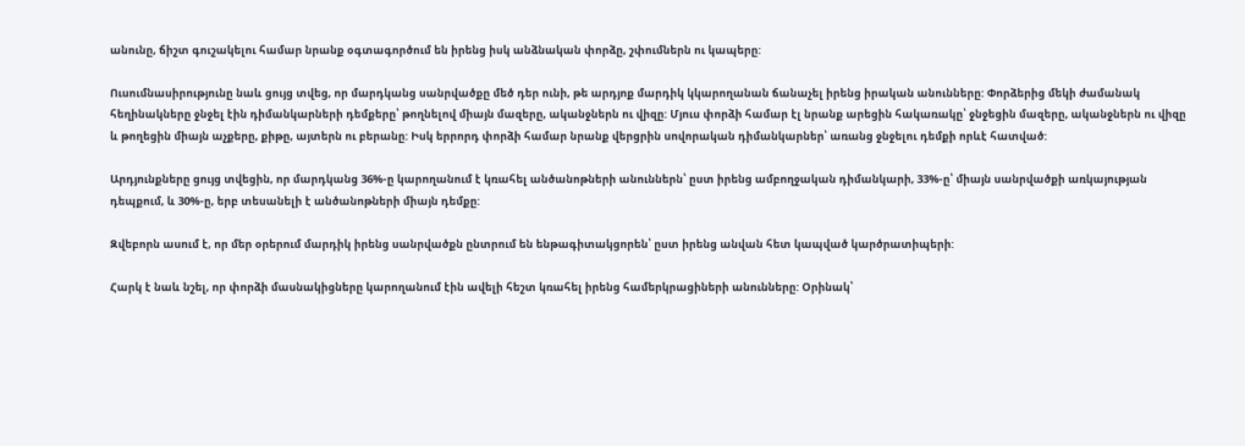անունը, ճիշտ գուշակելու համար նրանք օգտագործում են իրենց իսկ անձնական փորձը, շփումներն ու կապերը:

Ուսումնասիրությունը նաև ցույց տվեց, որ մարդկանց սանրվածքը մեծ դեր ունի, թե արդյոք մարդիկ կկարողանան ճանաչել իրենց իրական անունները: Փորձերից մեկի ժամանակ հեղինակները ջնջել էին դիմանկարների դեմքերը՝ թողնելով միայն մազերը, ականջներն ու վիզը: Մյուս փորձի համար էլ նրանք արեցին հակառակը՝ ջնջեցին մազերը, ականջներն ու վիզը և թողեցին միայն աչքերը, քիթը, այտերն ու բերանը: Իսկ երրորդ փորձի համար նրանք վերցրին սովորական դիմանկարներ՝ առանց ջնջելու դեմքի որևէ հատված:

Արդյունքները ցույց տվեցին, որ մարդկանց 36%-ը կարողանում է կռահել անծանոթների անուններն՝ ըստ իրենց ամբողջական դիմանկարի, 33%-ը՝ միայն սանրվածքի առկայության դեպքում, և 30%-ը, երբ տեսանելի է անծանոթների միայն դեմքը:

Զվեբորն ասում է, որ մեր օրերում մարդիկ իրենց սանրվածքն ընտրում են ենթագիտակցորեն՝ ըստ իրենց անվան հետ կապված կարծրատիպերի:

Հարկ է նաև նշել, որ փորձի մասնակիցները կարողանում էին ավելի հեշտ կռահել իրենց համերկրացիների անունները: Օրինակ՝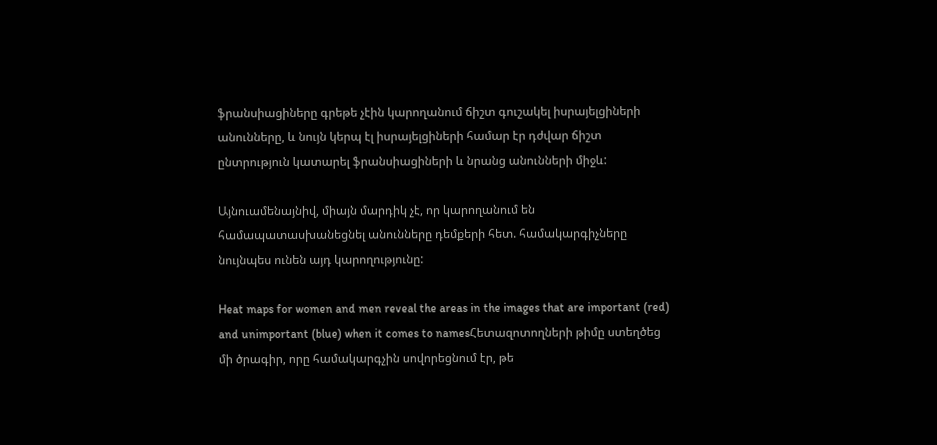ֆրանսիացիները գրեթե չէին կարողանում ճիշտ գուշակել իսրայելցիների անունները, և նույն կերպ էլ իսրայելցիների համար էր դժվար ճիշտ ընտրություն կատարել ֆրանսիացիների և նրանց անունների միջև:

Այնուամենայնիվ, միայն մարդիկ չէ, որ կարողանում են համապատասխանեցնել անունները դեմքերի հետ. համակարգիչները նույնպես ունեն այդ կարողությունը:

Heat maps for women and men reveal the areas in the images that are important (red) and unimportant (blue) when it comes to namesՀետազոտողների թիմը ստեղծեց մի ծրագիր, որը համակարգչին սովորեցնում էր, թե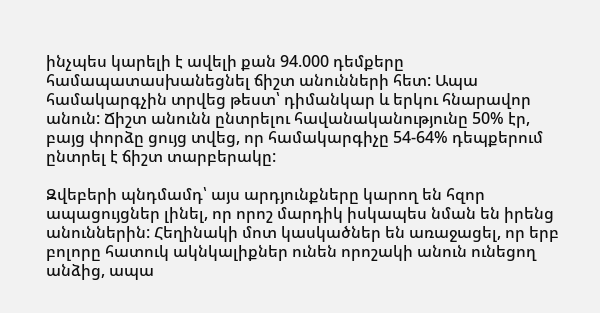ինչպես կարելի է ավելի քան 94.000 դեմքերը համապատասխանեցնել ճիշտ անունների հետ: Ապա համակարգչին տրվեց թեստ՝ դիմանկար և երկու հնարավոր անուն: Ճիշտ անունն ընտրելու հավանականությունը 50% էր, բայց փորձը ցույց տվեց, որ համակարգիչը 54-64% դեպքերում ընտրել է ճիշտ տարբերակը:

Զվեբերի պնդմամդ՝ այս արդյունքները կարող են հզոր ապացույցներ լինել, որ որոշ մարդիկ իսկապես նման են իրենց անուններին: Հեղինակի մոտ կասկածներ են առաջացել, որ երբ բոլորը հատուկ ակնկալիքներ ունեն որոշակի անուն ունեցող անձից, ապա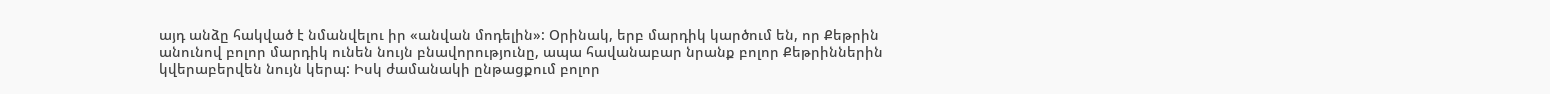այդ անձը հակված է նմանվելու իր «անվան մոդելին»: Օրինակ, երբ մարդիկ կարծում են, որ Քեթրին անունով բոլոր մարդիկ ունեն նույն բնավորությունը, ապա հավանաբար նրանք բոլոր Քեթրիններին կվերաբերվեն նույն կերպ: Իսկ ժամանակի ընթացքում բոլոր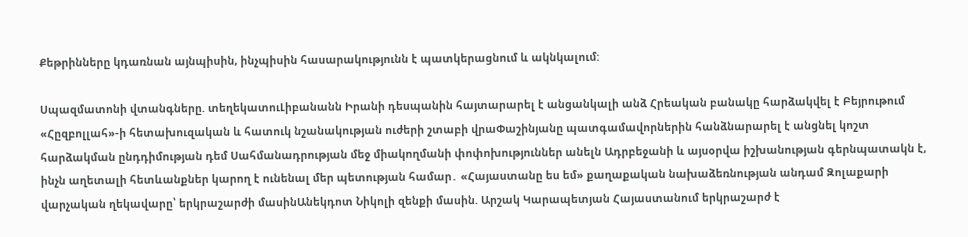Քեթրինները կդառնան այնպիսին, ինչպիսին հասարակությունն է պատկերացնում և ակնկալում:

Սպազմատոնի վտանգները. տեղեկատուԼիբանանն Իրանի դեսպանին հայտարարել է անցանկալի անձ Հրեական բանակը հարձակվել է Բեյրութում «Հըզբոլլահ»-ի հետախուզական և հատուկ նշանակության ուժերի շտաբի վրաՓաշինյանը պատգամավորներին հանձնարարել է անցնել կոշտ հարձակման ընդդիմության դեմ Սահմանադրության մեջ միակողմանի փոփոխություններ անելն Ադրբեջանի և այսօրվա իշխանության գերնպատակն է, ինչն աղետալի հետևանքներ կարող է ունենալ մեր պետության համար․ «Հայաստանը ես եմ» քաղաքական նախաձեռնության անդամ Զոլաքարի վարչական ղեկավարը՝ երկրաշարժի մասինԱնեկդոտ Նիկոլի զենքի մասին. Արշակ Կարապետյան Հայաստանում երկրաշարժ է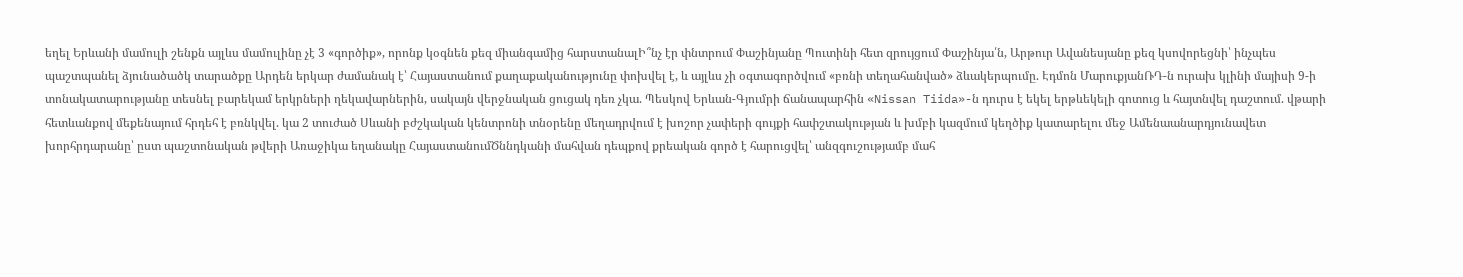եղել Երևանի մամուլի շենքն այլևս մամուլինը չէ 3 «գործիք», որոնք կօգնեն քեզ միանգամից հարստանալԻ՞նչ էր փնտրում Փաշինյանը Պուտինի հետ զրույցում Փաշինյա՛ն, Արթուր Ավանեսյանը քեզ կսովորեցնի՝ ինչպես պաշտպանել ձյունածածկ տարածքը Արդեն երկար ժամանակ է՝ Հայաստանում քաղաքականությունը փոխվել է, և այլևս չի օգտագործվում «բռնի տեղահանված» ձևակերպումը. Էդմոն ՄարուքյանՌԴ-ն ուրախ կլինի մայիսի 9-ի տոնակատարությանը տեսնել բարեկամ երկրների ղեկավարներին, սակայն վերջնական ցուցակ դեռ չկա. Պեսկով Երևան-Գյումրի ճանապարհին «Nissan Tiida»-ն դուրս է եկել երթևեկելի գոտուց և հայտնվել դաշտում. վթարի հետևանքով մեքենայում հրդեհ է բռնկվել. կա 2 տուժած Սևանի բժշկական կենտրոնի տնօրենը մեղադրվում է խոշոր չափերի գույքի հափշտակության և խմբի կազմում կեղծիք կատարելու մեջ Ամենաանարդյունավետ խորհրդարանը՝ ըստ պաշտոնական թվերի Առաջիկա եղանակը ՀայաստանումԾննդկանի մահվան դեպքով քրեական գործ է հարուցվել՝ անզգուշությամբ մահ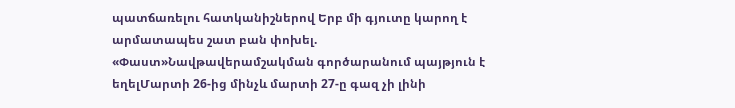պատճառելու հատկանիշներով Երբ մի գյուտը կարող է արմատապես շատ բան փոխել. «Փաստ»Նավթավերամշակման գործարանում պայթյուն է եղելՄարտի 26-ից մինչև մարտի 27-ը գազ չի լինի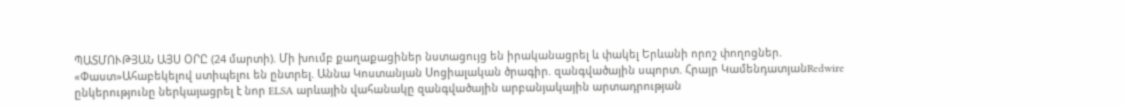ՊԱՏՄՈՒԹՅԱՆ ԱՅՍ ՕՐԸ (24 մարտի). Մի խումբ քաղաքացիներ նստացույց են իրականացրել և փակել Երևանի որոշ փողոցներ. «Փաստ»Ահաբեկելով ստիպելու են ընտրել. Աննա Կոստանյան Սոցիալական ծրագիր. զանգվածային սպորտ. Հրայր ԿամենդատյանRedwire ընկերությունը ներկայացրել է նոր ELSA արևային վահանակը զանգվածային արբանյակային արտադրության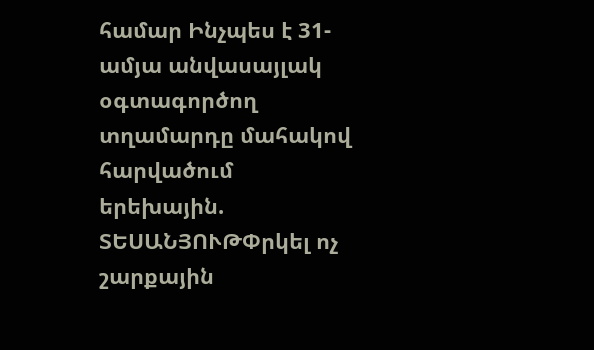համար Ինչպես է 31-ամյա անվասայլակ օգտագործող տղամարդը մահակով հարվածում երեխային. ՏԵՍԱՆՅՈՒԹՓրկել ոչ շարքային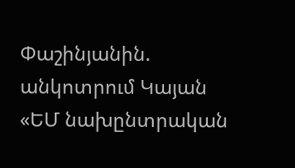Փաշինյանին. անկոտրում Կայան «ԵՄ նախընտրական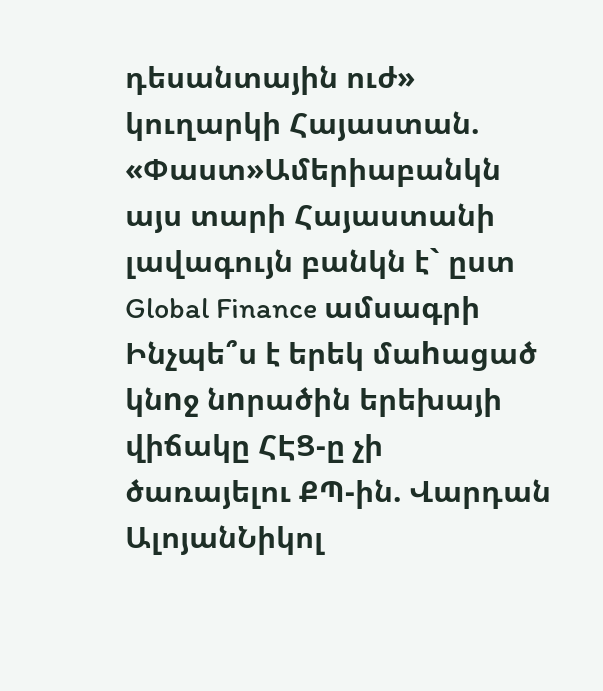դեսանտային ուժ» կուղարկի Հայաստան. «Փաստ»Ամերիաբանկն այս տարի Հայաստանի լավագույն բանկն է` ըստ Global Finance ամսագրի Ինչպե՞ս է երեկ մաhացած կնnջ նnրածին երեխայի վիճակը ՀԷՑ-ը չի ծառայելու ՔՊ-ին. Վարդան ԱլոյանՆիկոլ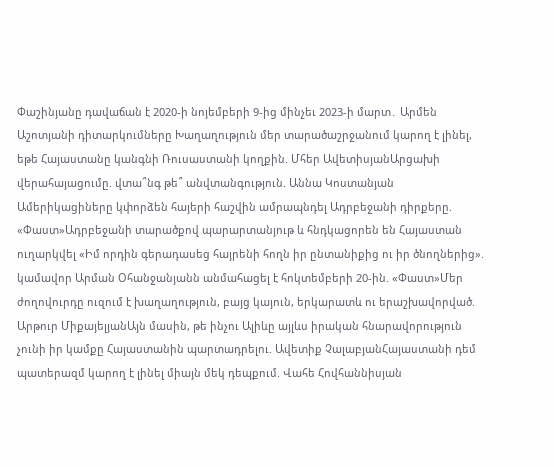Փաշինյանը դավաճան է 2020-ի նոյեմբերի 9-ից մինչեւ 2023-ի մարտ․ Արմեն Աշոտյանի դիտարկումները Խաղաղություն մեր տարածաշրջանում կարող է լինել, եթե Հայաստանը կանգնի Ռուսաստանի կողքին. Մհեր ԱվետիսյանԱրցախի վերահայացումը. վտա՞նգ թե՞ անվտանգություն. Աննա Կոստանյան Ամերիկացիները կփորձեն հայերի հաշվին ամրապնդել Ադրբեջանի դիրքերը. «Փաստ»Ադրբեջանի տարածքով պարարտանյութ և հնդկացորեն են Հայաստան ուղարկվել «Իմ որդին գերադասեց հայրենի հողն իր ընտանիքից ու իր ծնողներից». կամավոր Արման Օհանջանյանն անմահացել է հոկտեմբերի 20-ին. «Փաստ»Մեր ժողովուրդը ուզում է խաղաղություն, բայց կայուն, երկարատև ու երաշխավորված. Արթուր ՄիքայելյանԱյն մասին, թե ինչու Ալիևը այլևս իրական հնարավորություն չունի իր կամքը Հայաստանին պարտադրելու. Ավետիք ՉալաբյանՀայաստանի դեմ պատերազմ կարող է լինել միայն մեկ դեպքում. Վահե Հովհաննիսյան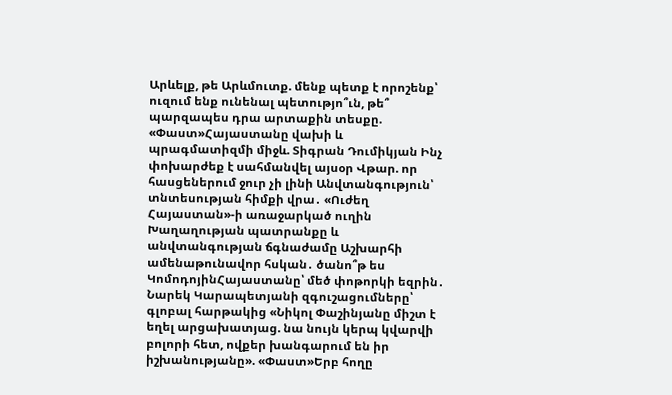Արևելք, թե Արևմուտք. մենք պետք է որոշենք՝ ուզում ենք ունենալ պետությո՞ւն, թե՞ պարզապես դրա արտաքին տեսքը. «Փաստ»Հայաստանը վախի և պրագմատիզմի միջև. Տիգրան Դումիկյան Ինչ փոխարժեք է սահմանվել այսօր Վթար. որ հասցեներում ջուր չի լինի Անվտանգություն՝ տնտեսության հիմքի վրա․ «Ուժեղ Հայաստան»-ի առաջարկած ուղին Խաղաղության պատրանքը և անվտանգության ճգնաժամը Աշխարհի ամենաթունավոր հսկան․ ծանո՞թ ես ԿոմոդոյինՀայաստանը՝ մեծ փոթորկի եզրին․ Նարեկ Կարապետյանի զգուշացումները՝ գլոբալ հարթակից «Նիկոլ Փաշինյանը միշտ է եղել արցախատյաց. նա նույն կերպ կվարվի բոլորի հետ, ովքեր խանգարում են իր իշխանությանը». «Փաստ»Երբ հողը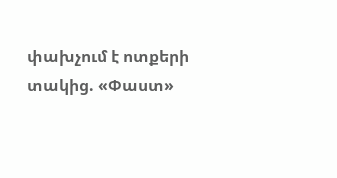փախչում է ոտքերի տակից. «Փաստ»